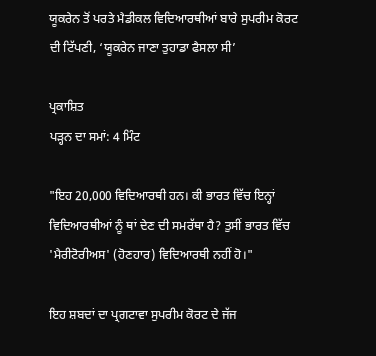ਯੂਕਰੇਨ ਤੋਂ ਪਰਤੇ ਮੈਡੀਕਲ ਵਿਦਿਆਰਥੀਆਂ ਬਾਰੇ ਸੁਪਰੀਮ ਕੋਰਟ ਦੀ ਟਿੱਪਣੀ, ‘ਯੂਕਰੇਨ ਜਾਣਾ ਤੁਹਾਡਾ ਫੈਸਲਾ ਸੀ’

ਪ੍ਰਕਾਸ਼ਿਤ
ਪੜ੍ਹਨ ਦਾ ਸਮਾਂ: 4 ਮਿੰਟ

"ਇਹ 20,000 ਵਿਦਿਆਰਥੀ ਹਨ। ਕੀ ਭਾਰਤ ਵਿੱਚ ਇਨ੍ਹਾਂ ਵਿਦਿਆਰਥੀਆਂ ਨੂੰ ਥਾਂ ਦੇਣ ਦੀ ਸਮਰੱਥਾ ਹੈ? ਤੁਸੀਂ ਭਾਰਤ ਵਿੱਚ 'ਮੈਰੀਟੋਰੀਅਸ' (ਹੋਣਹਾਰ) ਵਿਦਿਆਰਥੀ ਨਹੀਂ ਹੋ।"

ਇਹ ਸ਼ਬਦਾਂ ਦਾ ਪ੍ਰਗਟਾਵਾ ਸੁਪਰੀਮ ਕੋਰਟ ਦੇ ਜੱਜ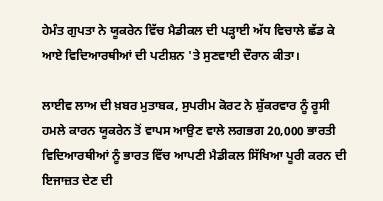ਹੇਮੰਤ ਗੁਪਤਾ ਨੇ ਯੂਕਰੇਨ ਵਿੱਚ ਮੈਡੀਕਲ ਦੀ ਪੜ੍ਹਾਈ ਅੱਧ ਵਿਚਾਲੇ ਛੱਡ ਕੇ ਆਏ ਵਿਦਿਆਰਥੀਆਂ ਦੀ ਪਟੀਸ਼ਨ 'ਤੇ ਸੁਣਵਾਈ ਦੌਰਾਨ ਕੀਤਾ।

ਲਾਈਵ ਲਾਅ ਦੀ ਖ਼ਬਰ ਮੁਤਾਬਕ, ਸੁਪਰੀਮ ਕੋਰਟ ਨੇ ਸ਼ੁੱਕਰਵਾਰ ਨੂੰ ਰੂਸੀ ਹਮਲੇ ਕਾਰਨ ਯੂਕਰੇਨ ਤੋਂ ਵਾਪਸ ਆਉਣ ਵਾਲੇ ਲਗਭਗ 20,000 ਭਾਰਤੀ ਵਿਦਿਆਰਥੀਆਂ ਨੂੰ ਭਾਰਤ ਵਿੱਚ ਆਪਣੀ ਮੈਡੀਕਲ ਸਿੱਖਿਆ ਪੂਰੀ ਕਰਨ ਦੀ ਇਜਾਜ਼ਤ ਦੇਣ ਦੀ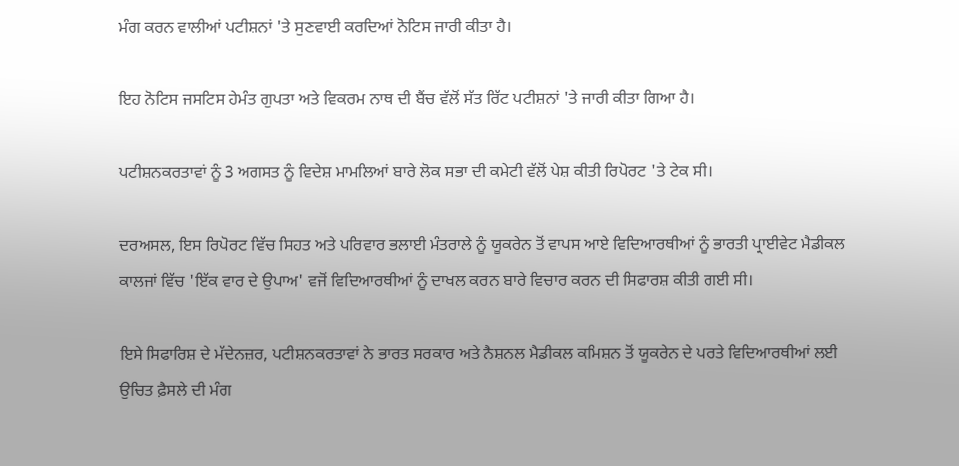ਮੰਗ ਕਰਨ ਵਾਲੀਆਂ ਪਟੀਸ਼ਨਾਂ 'ਤੇ ਸੁਣਵਾਈ ਕਰਦਿਆਂ ਨੋਟਿਸ ਜਾਰੀ ਕੀਤਾ ਹੈ।

ਇਹ ਨੋਟਿਸ ਜਸਟਿਸ ਹੇਮੰਤ ਗੁਪਤਾ ਅਤੇ ਵਿਕਰਮ ਨਾਥ ਦੀ ਬੈਂਚ ਵੱਲੋਂ ਸੱਤ ਰਿੱਟ ਪਟੀਸ਼ਨਾਂ 'ਤੇ ਜਾਰੀ ਕੀਤਾ ਗਿਆ ਹੈ।

ਪਟੀਸ਼ਨਕਰਤਾਵਾਂ ਨੂੰ 3 ਅਗਸਤ ਨੂੰ ਵਿਦੇਸ਼ ਮਾਮਲਿਆਂ ਬਾਰੇ ਲੋਕ ਸਭਾ ਦੀ ਕਮੇਟੀ ਵੱਲੋਂ ਪੇਸ਼ ਕੀਤੀ ਰਿਪੋਰਟ 'ਤੇ ਟੇਕ ਸੀ।

ਦਰਅਸਲ, ਇਸ ਰਿਪੋਰਟ ਵਿੱਚ ਸਿਹਤ ਅਤੇ ਪਰਿਵਾਰ ਭਲਾਈ ਮੰਤਰਾਲੇ ਨੂੰ ਯੂਕਰੇਨ ਤੋਂ ਵਾਪਸ ਆਏ ਵਿਦਿਆਰਥੀਆਂ ਨੂੰ ਭਾਰਤੀ ਪ੍ਰਾਈਵੇਟ ਮੈਡੀਕਲ ਕਾਲਜਾਂ ਵਿੱਚ 'ਇੱਕ ਵਾਰ ਦੇ ਉਪਾਅ' ਵਜੋਂ ਵਿਦਿਆਰਥੀਆਂ ਨੂੰ ਦਾਖਲ ਕਰਨ ਬਾਰੇ ਵਿਚਾਰ ਕਰਨ ਦੀ ਸਿਫਾਰਸ਼ ਕੀਤੀ ਗਈ ਸੀ।

ਇਸੇ ਸਿਫਾਰਿਸ਼ ਦੇ ਮੱਦੇਨਜ਼ਰ, ਪਟੀਸ਼ਨਕਰਤਾਵਾਂ ਨੇ ਭਾਰਤ ਸਰਕਾਰ ਅਤੇ ਨੈਸ਼ਨਲ ਮੈਡੀਕਲ ਕਮਿਸ਼ਨ ਤੋਂ ਯੂਕਰੇਨ ਦੇ ਪਰਤੇ ਵਿਦਿਆਰਥੀਆਂ ਲਈ ਉਚਿਤ ਫ਼ੈਸਲੇ ਦੀ ਮੰਗ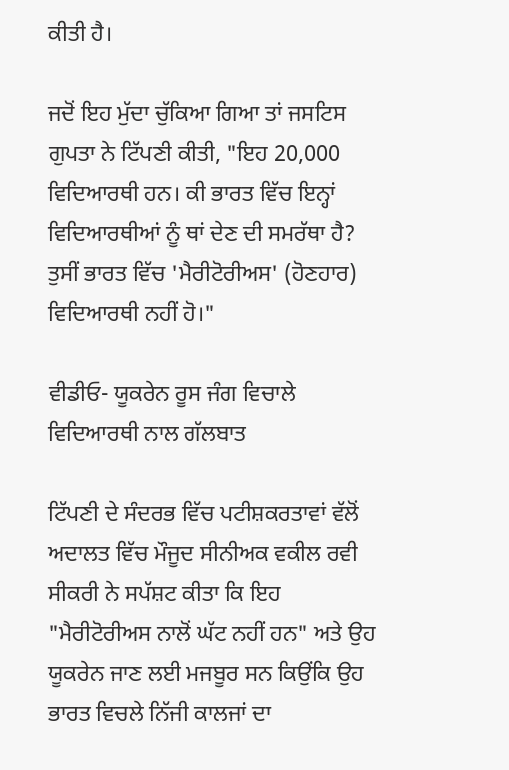ਕੀਤੀ ਹੈ।

ਜਦੋਂ ਇਹ ਮੁੱਦਾ ਚੁੱਕਿਆ ਗਿਆ ਤਾਂ ਜਸਟਿਸ ਗੁਪਤਾ ਨੇ ਟਿੱਪਣੀ ਕੀਤੀ, "ਇਹ 20,000 ਵਿਦਿਆਰਥੀ ਹਨ। ਕੀ ਭਾਰਤ ਵਿੱਚ ਇਨ੍ਹਾਂ ਵਿਦਿਆਰਥੀਆਂ ਨੂੰ ਥਾਂ ਦੇਣ ਦੀ ਸਮਰੱਥਾ ਹੈ? ਤੁਸੀਂ ਭਾਰਤ ਵਿੱਚ 'ਮੈਰੀਟੋਰੀਅਸ' (ਹੋਣਹਾਰ) ਵਿਦਿਆਰਥੀ ਨਹੀਂ ਹੋ।"

ਵੀਡੀਓ- ਯੂਕਰੇਨ ਰੂਸ ਜੰਗ ਵਿਚਾਲੇ ਵਿਦਿਆਰਥੀ ਨਾਲ ਗੱਲਬਾਤ

ਟਿੱਪਣੀ ਦੇ ਸੰਦਰਭ ਵਿੱਚ ਪਟੀਸ਼ਕਰਤਾਵਾਂ ਵੱਲੋਂ ਅਦਾਲਤ ਵਿੱਚ ਮੌਜੂਦ ਸੀਨੀਅਕ ਵਕੀਲ ਰਵੀ ਸੀਕਰੀ ਨੇ ਸਪੱਸ਼ਟ ਕੀਤਾ ਕਿ ਇਹ "ਮੈਰੀਟੋਰੀਅਸ ਨਾਲੋਂ ਘੱਟ ਨਹੀਂ ਹਨ" ਅਤੇ ਉਹ ਯੂਕਰੇਨ ਜਾਣ ਲਈ ਮਜਬੂਰ ਸਨ ਕਿਉਂਕਿ ਉਹ ਭਾਰਤ ਵਿਚਲੇ ਨਿੱਜੀ ਕਾਲਜਾਂ ਦਾ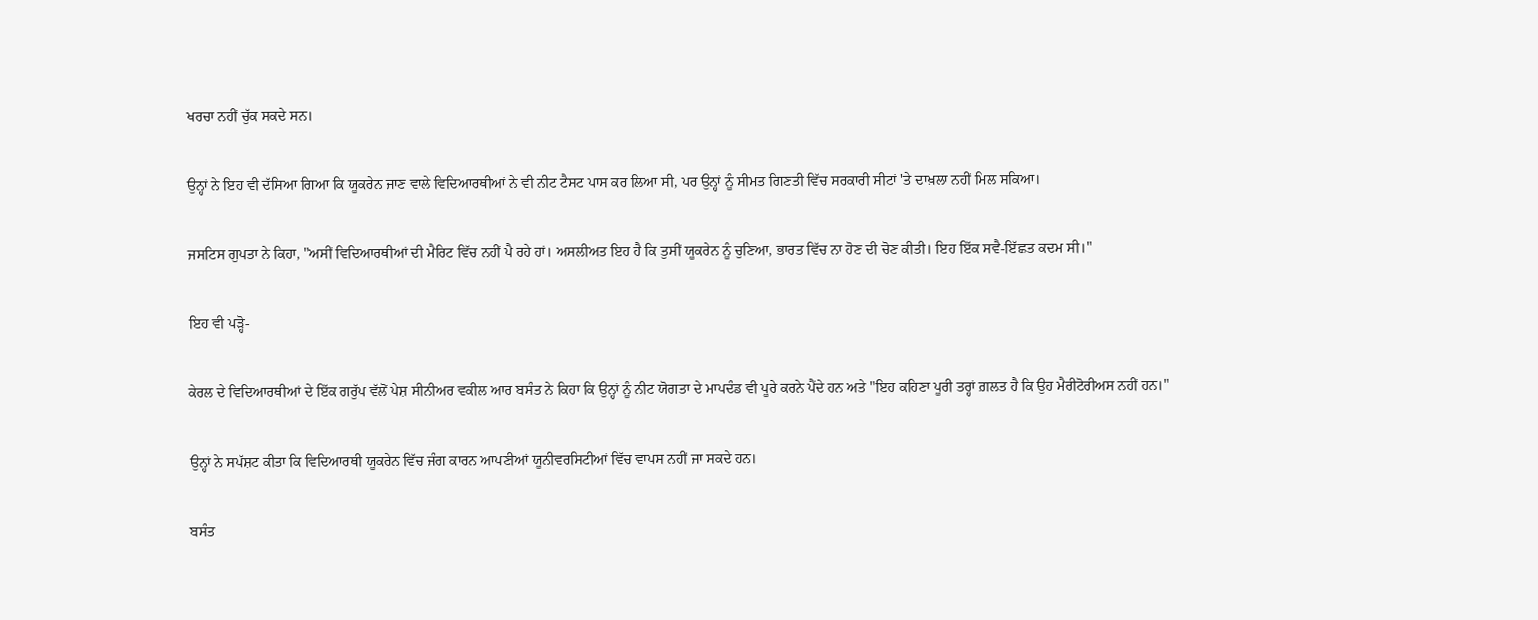ਖਰਚਾ ਨਹੀਂ ਚੁੱਕ ਸਕਦੇ ਸਨ।

ਉਨ੍ਹਾਂ ਨੇ ਇਹ ਵੀ ਦੱਸਿਆ ਗਿਆ ਕਿ ਯੂਕਰੇਨ ਜਾਣ ਵਾਲੇ ਵਿਦਿਆਰਥੀਆਂ ਨੇ ਵੀ ਨੀਟ ਟੈਸਟ ਪਾਸ ਕਰ ਲਿਆ ਸੀ, ਪਰ ਉਨ੍ਹਾਂ ਨੂੰ ਸੀਮਤ ਗਿਣਤੀ ਵਿੱਚ ਸਰਕਾਰੀ ਸੀਟਾਂ 'ਤੇ ਦਾਖ਼ਲਾ ਨਹੀਂ ਮਿਲ ਸਕਿਆ।

ਜਸਟਿਸ ਗੁਪਤਾ ਨੇ ਕਿਹਾ, "ਅਸੀਂ ਵਿਦਿਆਰਥੀਆਂ ਦੀ ਮੈਰਿਟ ਵਿੱਚ ਨਹੀਂ ਪੈ ਰਹੇ ਹਾਂ। ਅਸਲੀਅਤ ਇਹ ਹੈ ਕਿ ਤੁਸੀਂ ਯੂਕਰੇਨ ਨੂੰ ਚੁਣਿਆ, ਭਾਰਤ ਵਿੱਚ ਨਾ ਹੋਣ ਦੀ ਚੋਣ ਕੀਤੀ। ਇਹ ਇੱਕ ਸਵੈ-ਇੱਛਤ ਕਦਮ ਸੀ।"

ਇਹ ਵੀ ਪੜ੍ਹੋ-

ਕੇਰਲ ਦੇ ਵਿਦਿਆਰਥੀਆਂ ਦੇ ਇੱਕ ਗਰੁੱਪ ਵੱਲੋਂ ਪੇਸ਼ ਸੀਨੀਅਰ ਵਕੀਲ ਆਰ ਬਸੰਤ ਨੇ ਕਿਹਾ ਕਿ ਉਨ੍ਹਾਂ ਨੂੰ ਨੀਟ ਯੋਗਤਾ ਦੇ ਮਾਪਦੰਡ ਵੀ ਪੂਰੇ ਕਰਨੇ ਪੈਂਦੇ ਹਨ ਅਤੇ "ਇਹ ਕਹਿਣਾ ਪੂਰੀ ਤਰ੍ਹਾਂ ਗ਼ਲਤ ਹੈ ਕਿ ਉਹ ਮੈਰੀਟੋਰੀਅਸ ਨਹੀਂ ਹਨ।"

ਉਨ੍ਹਾਂ ਨੇ ਸਪੱਸ਼ਟ ਕੀਤਾ ਕਿ ਵਿਦਿਆਰਥੀ ਯੂਕਰੇਨ ਵਿੱਚ ਜੰਗ ਕਾਰਨ ਆਪਣੀਆਂ ਯੂਨੀਵਰਸਿਟੀਆਂ ਵਿੱਚ ਵਾਪਸ ਨਹੀਂ ਜਾ ਸਕਦੇ ਹਨ।

ਬਸੰਤ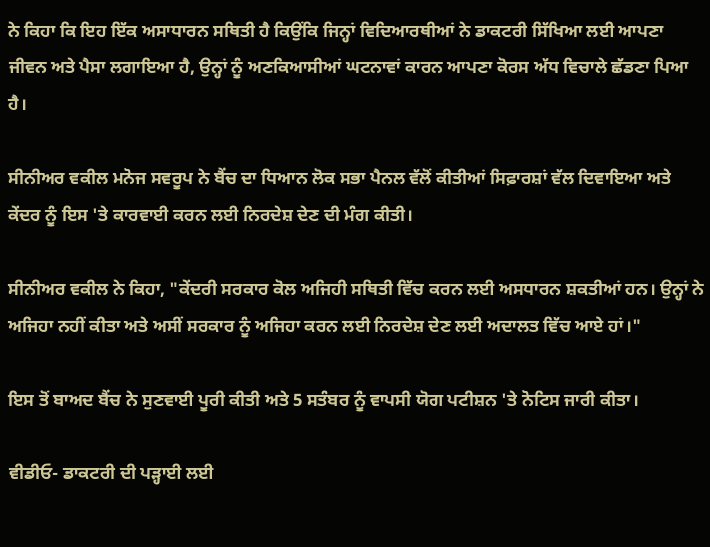ਨੇ ਕਿਹਾ ਕਿ ਇਹ ਇੱਕ ਅਸਾਧਾਰਨ ਸਥਿਤੀ ਹੈ ਕਿਉਂਕਿ ਜਿਨ੍ਹਾਂ ਵਿਦਿਆਰਥੀਆਂ ਨੇ ਡਾਕਟਰੀ ਸਿੱਖਿਆ ਲਈ ਆਪਣਾ ਜੀਵਨ ਅਤੇ ਪੈਸਾ ਲਗਾਇਆ ਹੈ, ਉਨ੍ਹਾਂ ਨੂੰ ਅਣਕਿਆਸੀਆਂ ਘਟਨਾਵਾਂ ਕਾਰਨ ਆਪਣਾ ਕੋਰਸ ਅੱਧ ਵਿਚਾਲੇ ਛੱਡਣਾ ਪਿਆ ਹੈ।

ਸੀਨੀਅਰ ਵਕੀਲ ਮਨੋਜ ਸਵਰੂਪ ਨੇ ਬੈਂਚ ਦਾ ਧਿਆਨ ਲੋਕ ਸਭਾ ਪੈਨਲ ਵੱਲੋਂ ਕੀਤੀਆਂ ਸਿਫ਼ਾਰਸ਼ਾਂ ਵੱਲ ਦਿਵਾਇਆ ਅਤੇ ਕੇਂਦਰ ਨੂੰ ਇਸ 'ਤੇ ਕਾਰਵਾਈ ਕਰਨ ਲਈ ਨਿਰਦੇਸ਼ ਦੇਣ ਦੀ ਮੰਗ ਕੀਤੀ।

ਸੀਨੀਅਰ ਵਕੀਲ ਨੇ ਕਿਹਾ, "ਕੇਂਦਰੀ ਸਰਕਾਰ ਕੋਲ ਅਜਿਹੀ ਸਥਿਤੀ ਵਿੱਚ ਕਰਨ ਲਈ ਅਸਧਾਰਨ ਸ਼ਕਤੀਆਂ ਹਨ। ਉਨ੍ਹਾਂ ਨੇ ਅਜਿਹਾ ਨਹੀਂ ਕੀਤਾ ਅਤੇ ਅਸੀਂ ਸਰਕਾਰ ਨੂੰ ਅਜਿਹਾ ਕਰਨ ਲਈ ਨਿਰਦੇਸ਼ ਦੇਣ ਲਈ ਅਦਾਲਤ ਵਿੱਚ ਆਏ ਹਾਂ।"

ਇਸ ਤੋਂ ਬਾਅਦ ਬੈਂਚ ਨੇ ਸੁਣਵਾਈ ਪੂਰੀ ਕੀਤੀ ਅਤੇ 5 ਸਤੰਬਰ ਨੂੰ ਵਾਪਸੀ ਯੋਗ ਪਟੀਸ਼ਨ 'ਤੇ ਨੋਟਿਸ ਜਾਰੀ ਕੀਤਾ।

ਵੀਡੀਓ- ਡਾਕਟਰੀ ਦੀ ਪੜ੍ਹਾਈ ਲਈ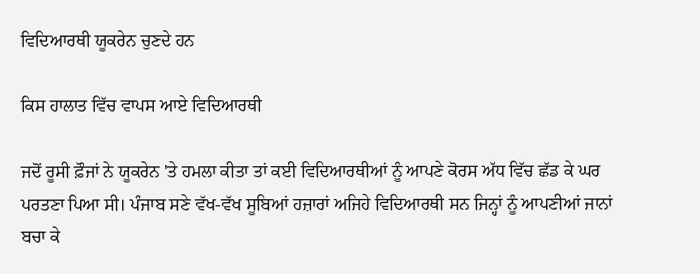ਵਿਦਿਆਰਥੀ ਯੂਕਰੇਨ ਚੁਣਦੇ ਹਨ

ਕਿਸ ਹਾਲਾਤ ਵਿੱਚ ਵਾਪਸ ਆਏ ਵਿਦਿਆਰਥੀ

ਜਦੋਂ ਰੂਸੀ ਫ਼ੌਜਾਂ ਨੇ ਯੂਕਰੇਨ 'ਤੇ ਹਮਲਾ ਕੀਤਾ ਤਾਂ ਕਈ ਵਿਦਿਆਰਥੀਆਂ ਨੂੰ ਆਪਣੇ ਕੋਰਸ ਅੱਧ ਵਿੱਚ ਛੱਡ ਕੇ ਘਰ ਪਰਤਣਾ ਪਿਆ ਸੀ। ਪੰਜਾਬ ਸਣੇ ਵੱਖ-ਵੱਖ ਸੂਬਿਆਂ ਹਜ਼ਾਰਾਂ ਅਜਿਹੇ ਵਿਦਿਆਰਥੀ ਸਨ ਜਿਨ੍ਹਾਂ ਨੂੰ ਆਪਣੀਆਂ ਜਾਨਾਂ ਬਚਾ ਕੇ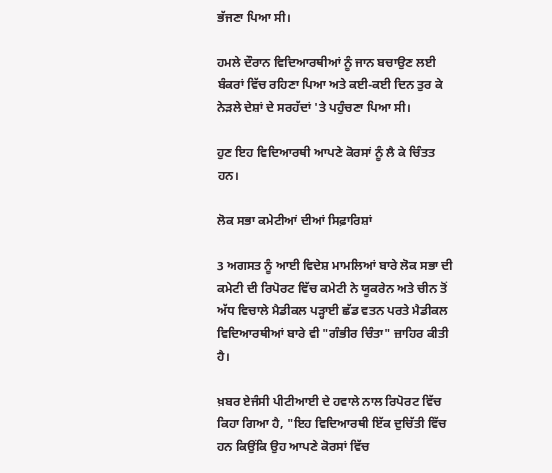ਭੱਜਣਾ ਪਿਆ ਸੀ।

ਹਮਲੇ ਦੌਰਾਨ ਵਿਦਿਆਰਥੀਆਂ ਨੂੰ ਜਾਨ ਬਚਾਉਣ ਲਈ ਬੰਕਰਾਂ ਵਿੱਚ ਰਹਿਣਾ ਪਿਆ ਅਤੇ ਕਈ-ਕਈ ਦਿਨ ਤੁਰ ਕੇ ਨੇੜਲੇ ਦੇਸ਼ਾਂ ਦੇ ਸਰਹੱਦਾਂ 'ਤੇ ਪਹੁੰਚਣਾ ਪਿਆ ਸੀ।

ਹੁਣ ਇਹ ਵਿਦਿਆਰਥੀ ਆਪਣੇ ਕੋਰਸਾਂ ਨੂੰ ਲੈ ਕੇ ਚਿੰਤਤ ਹਨ।

ਲੋਕ ਸਭਾ ਕਮੇਟੀਆਂ ਦੀਆਂ ਸਿਫ਼ਾਰਿਸ਼ਾਂ

3 ਅਗਸਤ ਨੂੰ ਆਈ ਵਿਦੇਸ਼ ਮਾਮਲਿਆਂ ਬਾਰੇ ਲੋਕ ਸਭਾ ਦੀ ਕਮੇਟੀ ਦੀ ਰਿਪੋਰਟ ਵਿੱਚ ਕਮੇਟੀ ਨੇ ਯੂਕਰੇਨ ਅਤੇ ਚੀਨ ਤੋਂ ਅੱਧ ਵਿਚਾਲੇ ਮੈਡੀਕਲ ਪੜ੍ਹਾਈ ਛੱਡ ਵਤਨ ਪਰਤੇ ਮੈਡੀਕਲ ਵਿਦਿਆਰਥੀਆਂ ਬਾਰੇ ਵੀ "ਗੰਭੀਰ ਚਿੰਤਾ" ਜ਼ਾਹਿਰ ਕੀਤੀ ਹੈ।

ਖ਼ਬਰ ਏਜੰਸੀ ਪੀਟੀਆਈ ਦੇ ਹਵਾਲੇ ਨਾਲ ਰਿਪੋਰਟ ਵਿੱਚ ਕਿਹਾ ਗਿਆ ਹੈ, "ਇਹ ਵਿਦਿਆਰਥੀ ਇੱਕ ਦੁਚਿੱਤੀ ਵਿੱਚ ਹਨ ਕਿਉਂਕਿ ਉਹ ਆਪਣੇ ਕੋਰਸਾਂ ਵਿੱਚ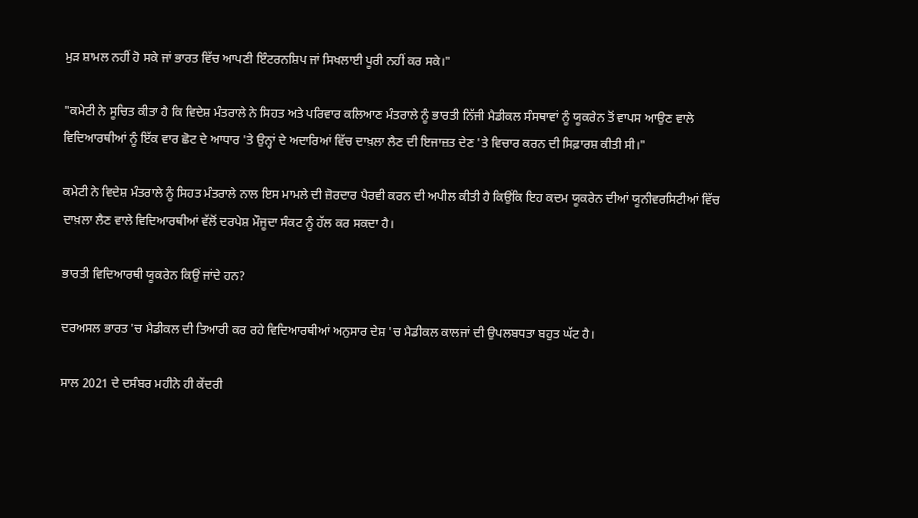ਮੁੜ ਸ਼ਾਮਲ ਨਹੀਂ ਹੋ ਸਕੇ ਜਾਂ ਭਾਰਤ ਵਿੱਚ ਆਪਣੀ ਇੰਟਰਨਸ਼ਿਪ ਜਾਂ ਸਿਖਲਾਈ ਪੂਰੀ ਨਹੀਂ ਕਰ ਸਕੇ।"

"ਕਮੇਟੀ ਨੇ ਸੂਚਿਤ ਕੀਤਾ ਹੈ ਕਿ ਵਿਦੇਸ਼ ਮੰਤਰਾਲੇ ਨੇ ਸਿਹਤ ਅਤੇ ਪਰਿਵਾਰ ਕਲਿਆਣ ਮੰਤਰਾਲੇ ਨੂੰ ਭਾਰਤੀ ਨਿੱਜੀ ਮੈਡੀਕਲ ਸੰਸਥਾਵਾਂ ਨੂੰ ਯੂਕਰੇਨ ਤੋਂ ਵਾਪਸ ਆਉਣ ਵਾਲੇ ਵਿਦਿਆਰਥੀਆਂ ਨੂੰ ਇੱਕ ਵਾਰ ਛੋਟ ਦੇ ਆਧਾਰ 'ਤੇ ਉਨ੍ਹਾਂ ਦੇ ਅਦਾਰਿਆਂ ਵਿੱਚ ਦਾਖ਼ਲਾ ਲੈਣ ਦੀ ਇਜਾਜ਼ਤ ਦੇਣ 'ਤੇ ਵਿਚਾਰ ਕਰਨ ਦੀ ਸਿਫ਼ਾਰਸ਼ ਕੀਤੀ ਸੀ।"

ਕਮੇਟੀ ਨੇ ਵਿਦੇਸ਼ ਮੰਤਰਾਲੇ ਨੂੰ ਸਿਹਤ ਮੰਤਰਾਲੇ ਨਾਲ ਇਸ ਮਾਮਲੇ ਦੀ ਜ਼ੋਰਦਾਰ ਪੈਰਵੀ ਕਰਨ ਦੀ ਅਪੀਲ ਕੀਤੀ ਹੈ ਕਿਉਂਕਿ ਇਹ ਕਦਮ ਯੂਕਰੇਨ ਦੀਆਂ ਯੂਨੀਵਰਸਿਟੀਆਂ ਵਿੱਚ ਦਾਖ਼ਲਾ ਲੈਣ ਵਾਲੇ ਵਿਦਿਆਰਥੀਆਂ ਵੱਲੋਂ ਦਰਪੇਸ਼ ਮੌਜੂਦਾ ਸੰਕਟ ਨੂੰ ਹੱਲ ਕਰ ਸਕਦਾ ਹੈ।

ਭਾਰਤੀ ਵਿਦਿਆਰਥੀ ਯੂਕਰੇਨ ਕਿਉਂ ਜਾਂਦੇ ਹਨ?

ਦਰਅਸਲ ਭਾਰਤ 'ਚ ਮੈਡੀਕਲ ਦੀ ਤਿਆਰੀ ਕਰ ਰਹੇ ਵਿਦਿਆਰਥੀਆਂ ਅਨੁਸਾਰ ਦੇਸ਼ 'ਚ ਮੈਡੀਕਲ ਕਾਲਜਾਂ ਦੀ ਉਪਲਬਧਤਾ ਬਹੁਤ ਘੱਟ ਹੈ।

ਸਾਲ 2021 ਦੇ ਦਸੰਬਰ ਮਹੀਨੇ ਹੀ ਕੇਂਦਰੀ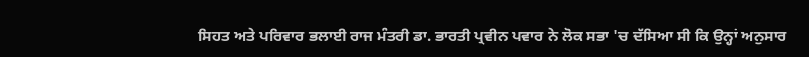ਸਿਹਤ ਅਤੇ ਪਰਿਵਾਰ ਭਲਾਈ ਰਾਜ ਮੰਤਰੀ ਡਾ. ਭਾਰਤੀ ਪ੍ਰਵੀਨ ਪਵਾਰ ਨੇ ਲੋਕ ਸਭਾ 'ਚ ਦੱਸਿਆ ਸੀ ਕਿ ਉਨ੍ਹਾਂ ਅਨੁਸਾਰ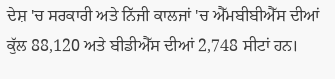ਦੇਸ਼ 'ਚ ਸਰਕਾਰੀ ਅਤੇ ਨਿੱਜੀ ਕਾਲਜਾਂ 'ਚ ਐੱਮਬੀਬੀਐੱਸ ਦੀਆਂ ਕੁੱਲ 88,120 ਅਤੇ ਬੀਡੀਐੱਸ ਦੀਆਂ 2,748 ਸੀਟਾਂ ਹਨ।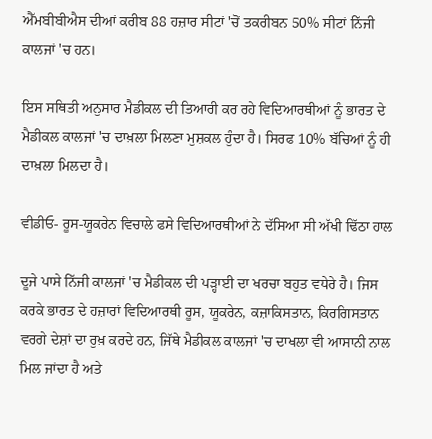ਐੱਮਬੀਬੀਐਸ ਦੀਆਂ ਕਰੀਬ 88 ਹਜ਼ਾਰ ਸੀਟਾਂ 'ਚੋਂ ਤਕਰੀਬਨ 50% ਸੀਟਾਂ ਨਿੱਜੀ ਕਾਲਜਾਂ 'ਚ ਹਨ।

ਇਸ ਸਥਿਤੀ ਅਨੁਸਾਰ ਮੈਡੀਕਲ ਦੀ ਤਿਆਰੀ ਕਰ ਰਹੇ ਵਿਦਿਆਰਥੀਆਂ ਨੂੰ ਭਾਰਤ ਦੇ ਮੈਡੀਕਲ ਕਾਲਜਾਂ 'ਚ ਦਾਖ਼ਲਾ ਮਿਲਣਾ ਮੁਸ਼ਕਲ ਹੁੰਦਾ ਹੈ। ਸਿਰਫ 10% ਬੱਚਿਆਂ ਨੂੰ ਹੀ ਦਾਖ਼ਲਾ ਮਿਲਦਾ ਹੈ।

ਵੀਡੀਓ- ਰੂਸ-ਯੂਕਰੇਨ ਵਿਚਾਲੇ ਫਸੇ ਵਿਦਿਆਰਥੀਆਂ ਨੇ ਦੱਸਿਆ ਸੀ ਅੱਖੀ ਢਿੱਠਾ ਹਾਲ

ਦੂਜੇ ਪਾਸੇ ਨਿੱਜੀ ਕਾਲਜਾਂ 'ਚ ਮੈਡੀਕਲ ਦੀ ਪੜ੍ਹਾਈ ਦਾ ਖਰਚਾ ਬਹੁਤ ਵਧੇਰੇ ਹੈ। ਜਿਸ ਕਰਕੇ ਭਾਰਤ ਦੇ ਹਜ਼ਾਰਾਂ ਵਿਦਿਆਰਥੀ ਰੂਸ, ਯੂਕਰੇਨ, ਕਜ਼ਾਕਿਸਤਾਨ, ਕਿਰਗਿਸਤਾਨ ਵਰਗੇ ਦੇਸ਼ਾਂ ਦਾ ਰੁਖ਼ ਕਰਦੇ ਹਨ, ਜਿੱਥੇ ਮੈਡੀਕਲ ਕਾਲਜਾਂ 'ਚ ਦਾਖਲਾ ਵੀ ਆਸਾਨੀ ਨਾਲ ਮਿਲ ਜਾਂਦਾ ਹੈ ਅਤੇ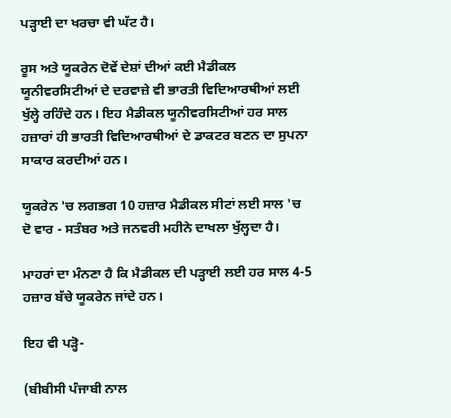ਪੜ੍ਹਾਈ ਦਾ ਖਰਚਾ ਵੀ ਘੱਟ ਹੈ।

ਰੂਸ ਅਤੇ ਯੂਕਰੇਨ ਦੋਵੇਂ ਦੇਸ਼ਾਂ ਦੀਆਂ ਕਈ ਮੈਡੀਕਲ ਯੂਨੀਵਰਸਿਟੀਆਂ ਦੇ ਦਰਵਾਜ਼ੇ ਵੀ ਭਾਰਤੀ ਵਿਦਿਆਰਥੀਆਂ ਲਈ ਖੁੱਲ੍ਹੇ ਰਹਿੰਦੇ ਹਨ। ਇਹ ਮੈਡੀਕਲ ਯੂਨੀਵਰਸਿਟੀਆਂ ਹਰ ਸਾਲ ਹਜ਼ਾਰਾਂ ਹੀ ਭਾਰਤੀ ਵਿਦਿਆਰਥੀਆਂ ਦੇ ਡਾਕਟਰ ਬਣਨ ਦਾ ਸੁਪਨਾ ਸਾਕਾਰ ਕਰਦੀਆਂ ਹਨ।

ਯੂਕਰੇਨ 'ਚ ਲਗਭਗ 10 ਹਜ਼ਾਰ ਮੈਡੀਕਲ ਸੀਟਾਂ ਲਈ ਸਾਲ 'ਚ ਦੋ ਵਾਰ - ਸਤੰਬਰ ਅਤੇ ਜਨਵਰੀ ਮਹੀਨੇ ਦਾਖਲਾ ਖੁੱਲ੍ਹਦਾ ਹੈ।

ਮਾਹਰਾਂ ਦਾ ਮੰਨਣਾ ਹੈ ਕਿ ਮੈਡੀਕਲ ਦੀ ਪੜ੍ਹਾਈ ਲਈ ਹਰ ਸਾਲ 4-5 ਹਜ਼ਾਰ ਬੱਚੇ ਯੂਕਰੇਨ ਜਾਂਦੇ ਹਨ।

ਇਹ ਵੀ ਪੜ੍ਹੋ-

(ਬੀਬੀਸੀ ਪੰਜਾਬੀ ਨਾਲ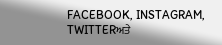FACEBOOK, INSTAGRAM, TWITTERਅਤੇ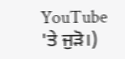YouTube 'ਤੇ ਜੁੜੋ।)